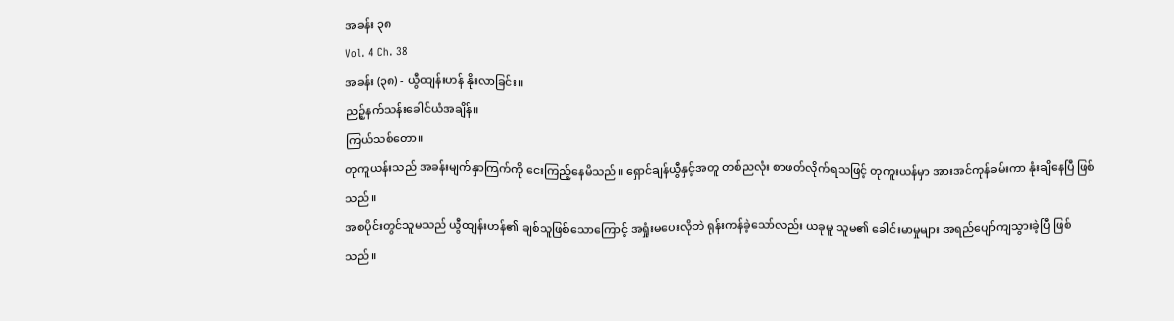အခန်း ၃၈
Vol. 4 Ch. 38
အခန်း (၃၈) - ယွီထျန်းဟန် နိုးလာခြင်း။
ညဉ့်နက်သန်းခေါင်ယံအချိန်။
ကြယ်သစ်တော။
တုကူယန်းသည် အခန်းမျက်နှာကြက်ကို ငေးကြည့်နေမိသည်။ ရှောင်ချန်ယွီနှင့်အတူ တစ်ညလုံး စာဖတ်လိုက်ရသဖြင့် တုကူးယန်မှာ အားအင်ကုန်ခမ်းကာ နုံးချိနေပြီ ဖြစ်သည်။
အစပိုင်းတွင်သူမသည် ယွီထျန်းဟန်၏ ချစ်သူဖြစ်သောကြောင့် အရှုံးမပေးလိုဘဲ ရုန်းကန်ခဲ့သော်လည်း ယခုမူ သူမ၏ ခေါင်းမာမှုများ အရည်ပျော်ကျသွားခဲ့ပြီ ဖြစ်သည်။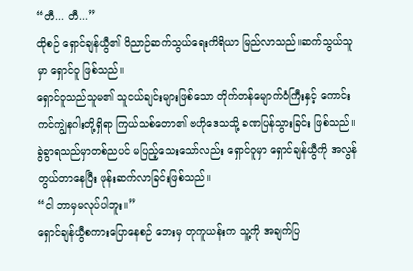“တီ... တီ...”
ထိုစဉ် ရှောင်ချန်ယွီ၏ ဝိညာဉ်ဆက်သွယ်ရေးကိရိယာ မြည်လာသည်။ဆက်သွယ်သူမှာ ရှောင်ဝူ ဖြစ်သည်။
ရှောင်ဝူသည်သူမ၏ သူငယ်ချင်းများဖြစ်သော တိုက်တန်မျောက်ဝံကြီးနှင့် ကောင်းကင်ကျွဲနဂါးတို့ရှိရာ ကြယ်သစ်တော၏ ဗဟိုဒေသသို့ ခဏပြန်သွားခြင်း ဖြစ်သည်။
ခွဲခွာရသည်မှာတစ်ညပင် မပြည့်သေးသော်လည်း ရှောင်ဝူမှာ ရှောင်ချန်ယွီကို အလွန်တွယ်တာနေပြီး ဖုန်းဆက်လာခြင်းဖြစ်သည်။
“ငါ ဘာမှမလုပ်ပါဘူး။”
ရှောင်ချန်ယွီစကားပြောနေစဉ် ဘေးမှ တုကူယန်းက သူ့ကို အချက်ပြ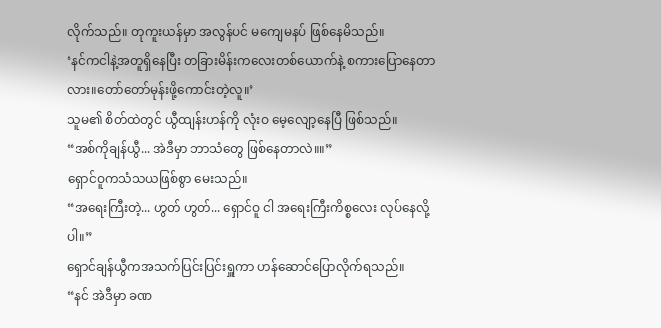လိုက်သည်။ တုကူးယန်မှာ အလွန်ပင် မကျေမနပ် ဖြစ်နေမိသည်။
‘နင်ကငါနဲ့အတူရှိနေပြီး တခြားမိန်းကလေးတစ်ယောက်နဲ့ စကားပြောနေတာလား။တော်တော်မုန်းဖို့ကောင်းတဲ့လူ။’
သူမ၏ စိတ်ထဲတွင် ယွီထျန်းဟန်ကို လုံးဝ မေ့လျော့နေပြီ ဖြစ်သည်။
“အစ်ကိုချန်ယွီ... အဲဒီမှာ ဘာသံတွေ ဖြစ်နေတာလဲ။။”
ရှောင်ဝူကသံသယဖြစ်စွာ မေးသည်။
“အရေးကြီးတဲ့... ဟွတ် ဟွတ်... ရှောင်ဝူ ငါ အရေးကြီးကိစ္စလေး လုပ်နေလို့ပါ။”
ရှောင်ချန်ယွီကအသက်ပြင်းပြင်းရှူကာ ဟန်ဆောင်ပြောလိုက်ရသည်။
“နင် အဲဒီမှာ ခဏ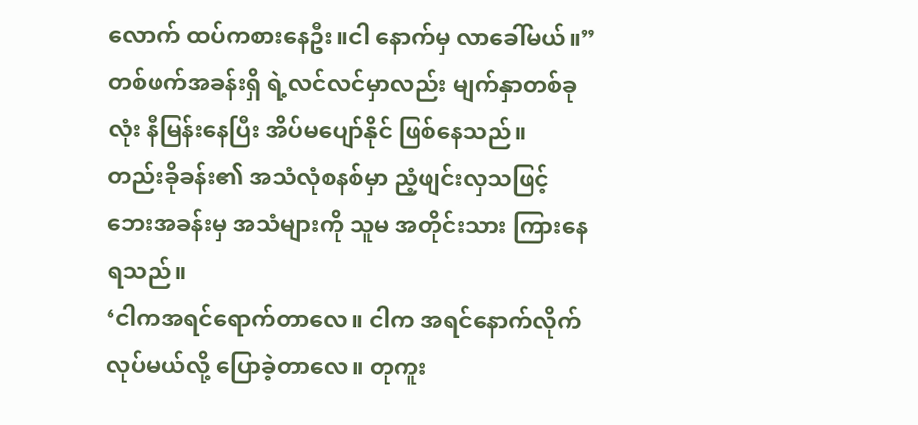လောက် ထပ်ကစားနေဦး။ငါ နောက်မှ လာခေါ်မယ်။”
တစ်ဖက်အခန်းရှိ ရဲ့လင်လင်မှာလည်း မျက်နှာတစ်ခုလုံး နီမြန်းနေပြီး အိပ်မပျော်နိုင် ဖြစ်နေသည်။
တည်းခိုခန်း၏ အသံလုံစနစ်မှာ ညံ့ဖျင်းလှသဖြင့် ဘေးအခန်းမှ အသံများကို သူမ အတိုင်းသား ကြားနေရသည်။
‘ငါကအရင်ရောက်တာလေ။ ငါက အရင်နောက်လိုက်လုပ်မယ်လို့ ပြောခဲ့တာလေ။ တုကူး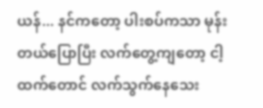ယန်... နင်ကတော့ ပါးစပ်ကသာ မုန်းတယ်ပြောပြီး လက်တွေ့ကျတော့ ငါ့ထက်တောင် လက်သွက်နေသေး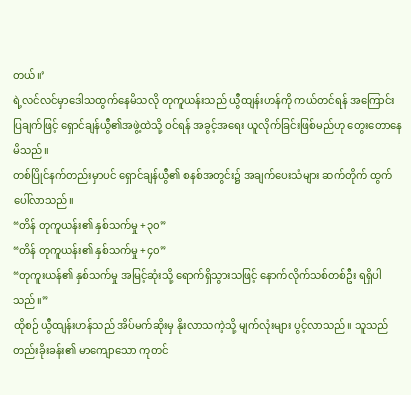တယ်။’
ရဲ့လင်လင်မှာဒေါသထွက်နေမိသလို တုကူယန်းသည် ယွီထျန်းဟန်ကို ကယ်တင်ရန် အကြောင်းပြချက်ဖြင့် ရှောင်ချန်ယွီ၏အဖွဲ့ထဲသို့ ဝင်ရန် အခွင့်အရေး ယူလိုက်ခြင်းဖြစ်မည်ဟု တွေးတောနေမိသည်။
တစ်ပြိုင်နက်တည်းမှာပင် ရှောင်ချန်ယွီ၏ စနစ်အတွင်း၌ အချက်ပေးသံများ ဆက်တိုက် ထွက်ပေါ်လာသည်။
“တိန် တုကူယန်း၏ နှစ်သက်မှု +၃၀”
“တိန် တုကူယန်း၏ နှစ်သက်မှု +၄၀”
“တုကူးယန်၏ နှစ်သက်မှု အမြင့်ဆုံးသို့ ရောက်ရှိသွားသဖြင့် နောက်လိုက်သစ်တစ်ဦး ရရှိပါသည်။”
ထိုစဉ် ယွီထျန်းဟန်သည် အိပ်မက်ဆိုးမှ နိုးလာသကဲ့သို့ မျက်လုံးများ ပွင့်လာသည်။ သူသည် တည်းခိုးခန်း၏ မာကျောသော ကုတင်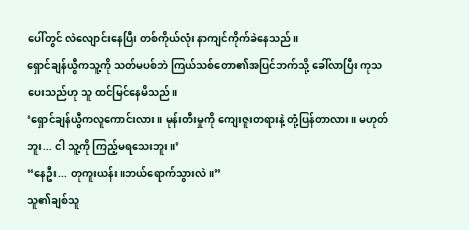ပေါ်တွင် လဲလျောင်းနေပြီး တစ်ကိုယ်လုံး နာကျင်ကိုက်ခဲနေသည်။
ရှောင်ချန်ယွီကသူ့ကို သတ်မပစ်ဘဲ ကြယ်သစ်တော၏အပြင်ဘက်သို့ ခေါ်လာပြီး ကုသပေးသည်ဟု သူ ထင်မြင်နေမိသည်။
‘ရှောင်ချန်ယွီကလူကောင်းလား။ မုန်းတီးမှုကို ကျေးဇူးတရားနဲ့ တုံ့ပြန်တာလား။ မဟုတ်ဘူး... ငါ သူ့ကို ကြည့်မရသေးဘူး။’
“နေဦး... တုကူးယန်း။ဘယ်ရောက်သွားလဲ။”
သူ၏ချစ်သူ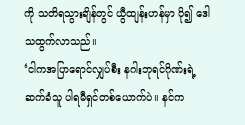ကို သတိရသွားချိန်တွင် ယွီထျန်းဟန်မှာ ပို၍ ဒေါသထွက်လာသည်။
‘ငါကအပြာရောင်လျှပ်စီး နဂါးဘုရင်ဂိုဏ်းရဲ့ ဆက်ခံသူ ပါရမီရှင်တစ်ယောက်ပဲ။ နင်က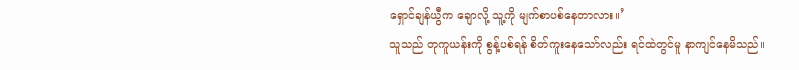ရှောင်ချန်ယွီက ချောလို့ သူ့ကို မျက်စာပစ်နေတာလား။’
သူသည် တုကူယန်းကို စွန့်ပစ်ရန် စိတ်ကူးနေသော်လည်း ရင်ထဲတွင်မူ နာကျင်နေမိသည်။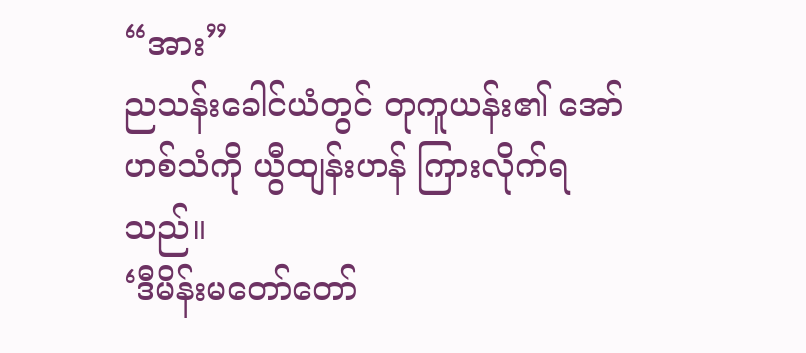“အား”
ညသန်းခေါင်ယံတွင် တုကူယန်း၏ အော်ဟစ်သံကို ယွီထျန်းဟန် ကြားလိုက်ရသည်။
‘ဒီမိန်းမတော်တော်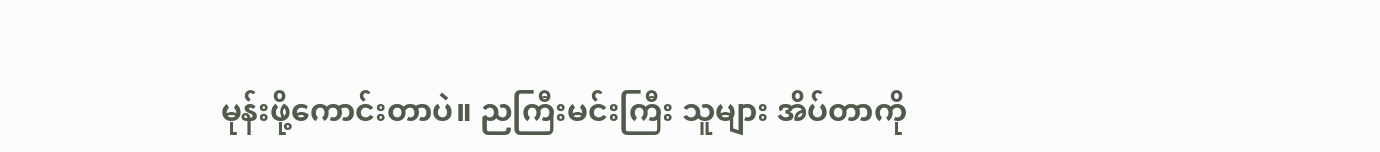မုန်းဖို့ကောင်းတာပဲ။ ညကြီးမင်းကြီး သူများ အိပ်တာကို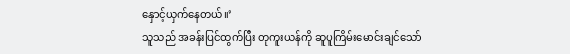နှောင့်ယှက်နေတယ်။’
သူသည် အခန်းပြင်ထွက်ပြီး တုကူးယန်ကို ဆူပူကြိမ်းမောင်းချင်သော်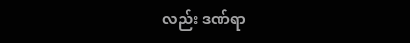လည်း ဒဏ်ရာ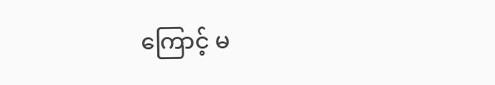ကြောင့် မ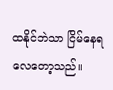ထနိုင်ဘဲသာ ငြိမ်နေရလေတော့သည်။